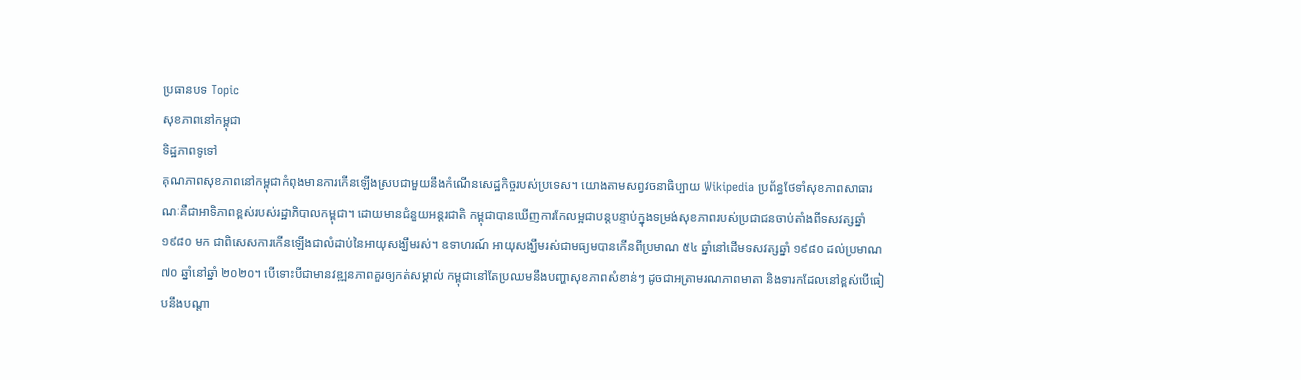ប្រធានបទ Topic
សុខភាពនៅកម្ពុជា
ទិដ្ឋភាពទូទៅ
គុណភាពសុខភាពនៅកម្ពុជាកំពុងមានការកើនឡើងស្របជាមួយនឹងកំណើនសេដ្ឋកិច្ចរបស់ប្រទេស។ យោងតាមសព្វវចនាធិប្បាយ Wikipedia ប្រព័ន្ធថែទាំសុខភាពសាធារណៈគឺជាអាទិភាពខ្ពស់របស់រដ្ឋាភិបាលកម្ពុជា។ ដោយមានជំនួយអន្តរជាតិ កម្ពុជាបានឃើញការកែលម្អជាបន្តបន្ទាប់ក្នុងទម្រង់សុខភាពរបស់ប្រជាជនចាប់តាំងពីទសវត្សឆ្នាំ ១៩៨០ មក ជាពិសេសការកើនឡើងជាលំដាប់នៃអាយុសង្ឃឹមរស់។ ឧទាហរណ៍ អាយុសង្ឃឹមរស់ជាមធ្យមបានកើនពីប្រមាណ ៥៤ ឆ្នាំនៅដើមទសវត្សឆ្នាំ ១៩៨០ ដល់ប្រមាណ ៧០ ឆ្នាំនៅឆ្នាំ ២០២០។ បើទោះបីជាមានវឌ្ឍនភាពគួរឲ្យកត់សម្គាល់ កម្ពុជានៅតែប្រឈមនឹងបញ្ហាសុខភាពសំខាន់ៗ ដូចជាអត្រាមរណភាពមាតា និងទារកដែលនៅខ្ពស់បើធៀបនឹងបណ្ដា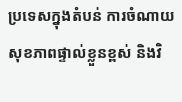ប្រទេសក្នុងតំបន់ ការចំណាយសុខភាពផ្ទាល់ខ្លួនខ្ពស់ និងវិ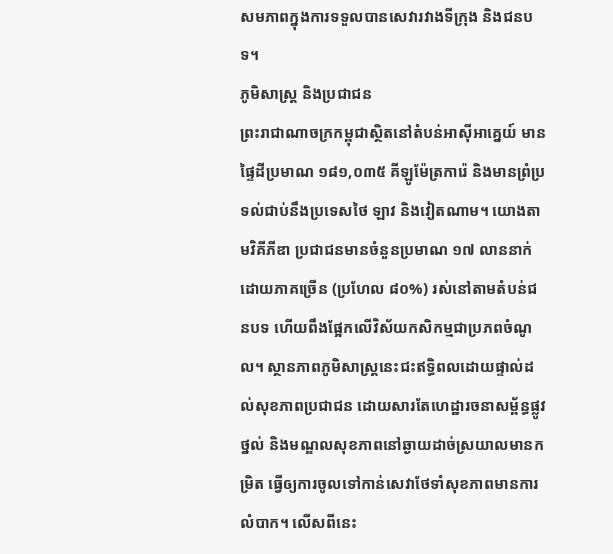សមភាពក្នុងការទទួលបានសេវារវាងទីក្រុង និងជនបទ។
ភូមិសាស្ត្រ និងប្រជាជន
ព្រះរាជាណាចក្រកម្ពុជាស្ថិតនៅតំបន់អាស៊ីអាគ្នេយ៍ មានផ្ទៃដីប្រមាណ ១៨១,០៣៥ គីឡូម៉ែត្រការ៉េ និងមានព្រំប្រទល់ជាប់នឹងប្រទេសថៃ ឡាវ និងវៀតណាម។ យោងតាមវិគីភីឌា ប្រជាជនមានចំនួនប្រមាណ ១៧ លាននាក់ ដោយភាគច្រើន (ប្រហែល ៨០%) រស់នៅតាមតំបន់ជនបទ ហើយពឹងផ្អែកលើវិស័យកសិកម្មជាប្រភពចំណូល។ ស្ថានភាពភូមិសាស្ត្រនេះជះឥទ្ធិពលដោយផ្ទាល់ដល់សុខភាពប្រជាជន ដោយសារតែហេដ្ឋារចនាសម្ព័ន្ធផ្លូវថ្នល់ និងមណ្ឌលសុខភាពនៅឆ្ងាយដាច់ស្រយាលមានកម្រិត ធ្វើឲ្យការចូលទៅកាន់សេវាថែទាំសុខភាពមានការលំបាក។ លើសពីនេះ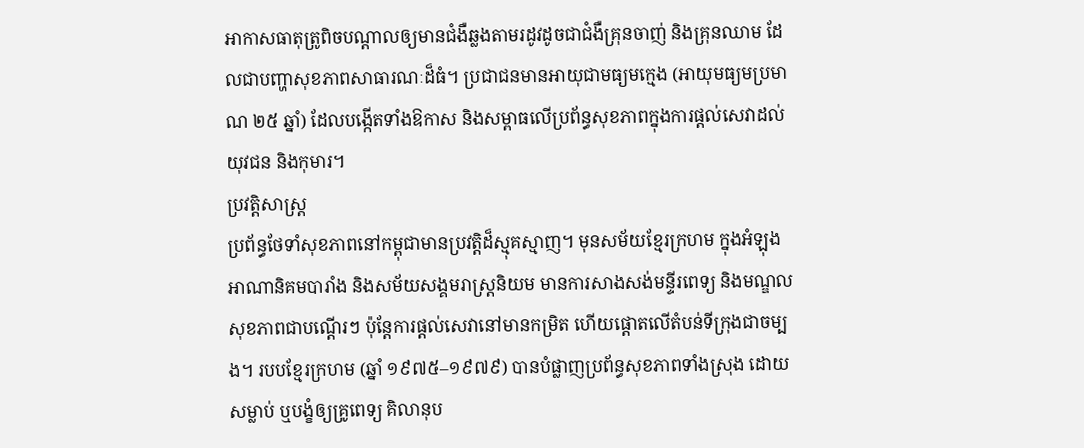អាកាសធាតុត្រូពិចបណ្តាលឲ្យមានជំងឺឆ្លងតាមរដូវដូចជាជំងឺគ្រុនចាញ់ និងគ្រុនឈាម ដែលជាបញ្ហាសុខភាពសាធារណៈដ៏ធំ។ ប្រជាជនមានអាយុជាមធ្យមក្មេង (អាយុមធ្យមប្រមាណ ២៥ ឆ្នាំ) ដែលបង្កើតទាំងឱកាស និងសម្ពាធលើប្រព័ន្ធសុខភាពក្នុងការផ្តល់សេវាដល់យុវជន និងកុមារ។
ប្រវត្តិសាស្ត្រ
ប្រព័ន្ធថែទាំសុខភាពនៅកម្ពុជាមានប្រវត្តិដ៏ស្មុគស្មាញ។ មុនសម័យខ្មែរក្រហម ក្នុងអំឡុងអាណានិគមបារាំង និងសម័យសង្គមរាស្ត្រនិយម មានការសាងសង់មន្ទីរពេទ្យ និងមណ្ឌលសុខភាពជាបណ្តើរៗ ប៉ុន្តែការផ្តល់សេវានៅមានកម្រិត ហើយផ្តោតលើតំបន់ទីក្រុងជាចម្បង។ របបខ្មែរក្រហម (ឆ្នាំ ១៩៧៥–១៩៧៩) បានបំផ្លាញប្រព័ន្ធសុខភាពទាំងស្រុង ដោយសម្លាប់ ឬបង្ខំឲ្យគ្រូពេទ្យ គិលានុប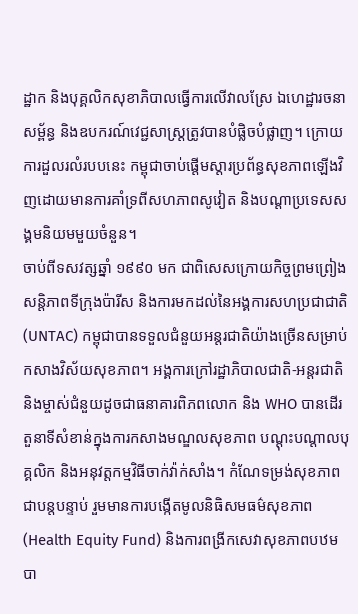ដ្ឋាក និងបុគ្គលិកសុខាភិបាលធ្វើការលើវាលស្រែ ឯហេដ្ឋារចនាសម្ព័ន្ធ និងឧបករណ៍វេជ្ជសាស្ត្រត្រូវបានបំផ្លិចបំផ្លាញ។ ក្រោយការដួលរលំរបបនេះ កម្ពុជាចាប់ផ្តើមស្តារប្រព័ន្ធសុខភាពឡើងវិញដោយមានការគាំទ្រពីសហភាពសូវៀត និងបណ្តាប្រទេសសង្គមនិយមមួយចំនួន។
ចាប់ពីទសវត្សឆ្នាំ ១៩៩០ មក ជាពិសេសក្រោយកិច្ចព្រមព្រៀងសន្តិភាពទីក្រុងប៉ារីស និងការមកដល់នៃអង្គការសហប្រជាជាតិ (UNTAC) កម្ពុជាបានទទួលជំនួយអន្តរជាតិយ៉ាងច្រើនសម្រាប់កសាងវិស័យសុខភាព។ អង្គការក្រៅរដ្ឋាភិបាលជាតិ-អន្តរជាតិ និងម្ចាស់ជំនួយដូចជាធនាគារពិភពលោក និង WHO បានដើរតួនាទីសំខាន់ក្នុងការកសាងមណ្ឌលសុខភាព បណ្តុះបណ្តាលបុគ្គលិក និងអនុវត្តកម្មវិធីចាក់វ៉ាក់សាំង។ កំណែទម្រង់សុខភាពជាបន្តបន្ទាប់ រួមមានការបង្កើតមូលនិធិសមធម៌សុខភាព (Health Equity Fund) និងការពង្រីកសេវាសុខភាពបឋម បា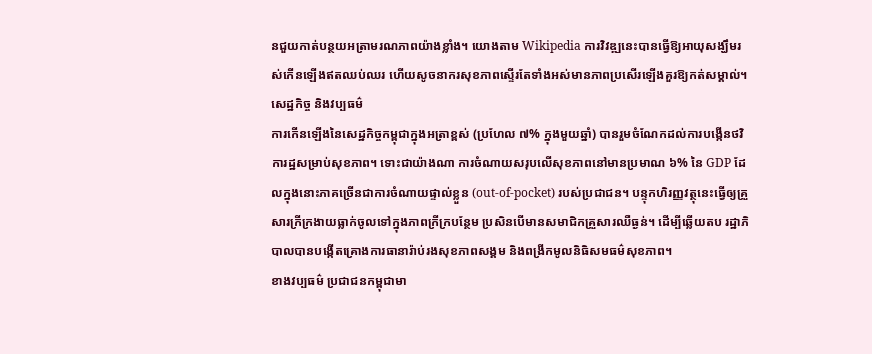នជួយកាត់បន្ថយអត្រាមរណភាពយ៉ាងខ្លាំង។ យោងតាម Wikipedia ការវិវឌ្ឍនេះបានធ្វើឱ្យអាយុសង្ឃឹមរស់កើនឡើងឥតឈប់ឈរ ហើយសូចនាករសុខភាពស្ទើរតែទាំងអស់មានភាពប្រសើរឡើងគួរឱ្យកត់សម្គាល់។
សេដ្ឋកិច្ច និងវប្បធម៌
ការកើនឡើងនៃសេដ្ឋកិច្ចកម្ពុជាក្នុងអត្រាខ្ពស់ (ប្រហែល ៧% ក្នុងមួយឆ្នាំ) បានរួមចំណែកដល់ការបង្កើនថវិការដ្ឋសម្រាប់សុខភាព។ ទោះជាយ៉ាងណា ការចំណាយសរុបលើសុខភាពនៅមានប្រមាណ ៦% នៃ GDP ដែលក្នុងនោះភាគច្រើនជាការចំណាយផ្ទាល់ខ្លួន (out-of-pocket) របស់ប្រជាជន។ បន្ទុកហិរញ្ញវត្ថុនេះធ្វើឲ្យគ្រួសារក្រីក្រងាយធ្លាក់ចូលទៅក្នុងភាពក្រីក្របន្ថែម ប្រសិនបើមានសមាជិកគ្រួសារឈឺធ្ងន់។ ដើម្បីឆ្លើយតប រដ្ឋាភិបាលបានបង្កើតគ្រោងការធានារ៉ាប់រងសុខភាពសង្គម និងពង្រីកមូលនិធិសមធម៌សុខភាព។
ខាងវប្បធម៌ ប្រជាជនកម្ពុជាមា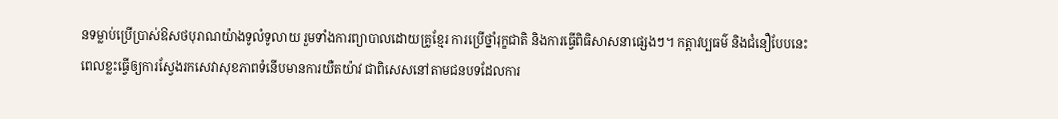នទម្លាប់ប្រើប្រាស់ឱសថបុរាណយ៉ាងទូលំទូលាយ រួមទាំងការព្យាបាលដោយគ្រូខ្មែរ ការប្រើថ្នាំរុក្ខជាតិ និងការធ្វើពិធិសាសនាផ្សេងៗ។ កត្តាវប្បធម៌ និងជំនឿបែបនេះពេលខ្លះធ្វើឲ្យការស្វែងរកសេវាសុខភាពទំនើបមានការយឺតយ៉ាវ ជាពិសេសនៅតាមជនបទដែលការ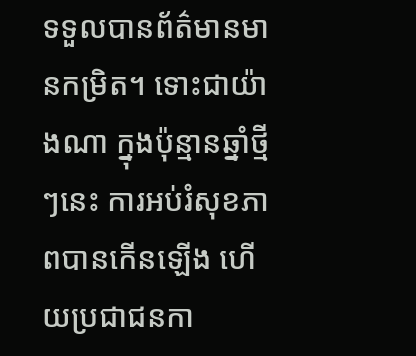ទទួលបានព័ត៌មានមានកម្រិត។ ទោះជាយ៉ាងណា ក្នុងប៉ុន្មានឆ្នាំថ្មីៗនេះ ការអប់រំសុខភាពបានកើនឡើង ហើយប្រជាជនកា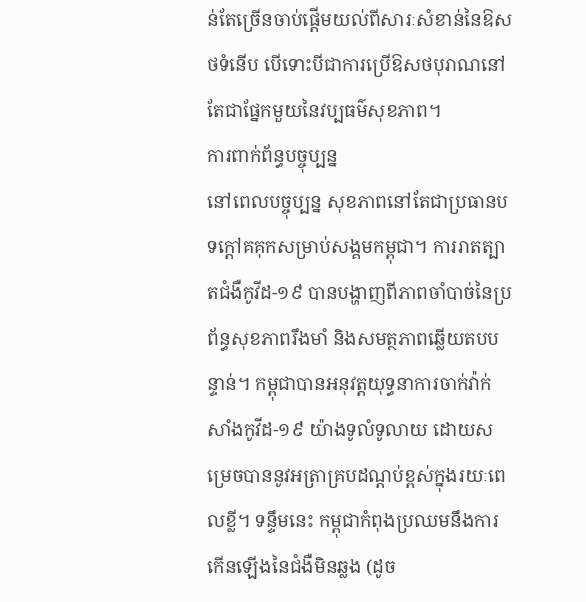ន់តែច្រើនចាប់ផ្តើមយល់ពីសារៈសំខាន់នៃឱសថទំនើប បើទោះបីជាការប្រើឱសថបុរាណនៅតែជាផ្នែកមួយនៃវប្បធម៌សុខភាព។
ការពាក់ព័ន្ធបច្ចុប្បន្ន
នៅពេលបច្ចុប្បន្ន សុខភាពនៅតែជាប្រធានបទក្តៅគគុកសម្រាប់សង្គមកម្ពុជា។ ការរាតត្បាតជំងឺកូវីដ-១៩ បានបង្ហាញពីភាពចាំបាច់នៃប្រព័ន្ធសុខភាពរឹងមាំ និងសមត្ថភាពឆ្លើយតបបន្ទាន់។ កម្ពុជាបានអនុវត្តយុទ្ធនាការចាក់វ៉ាក់សាំងកូវីដ-១៩ យ៉ាងទូលំទូលាយ ដោយសម្រេចបាននូវអត្រាគ្របដណ្តប់ខ្ពស់ក្នុងរយៈពេលខ្លី។ ទន្ទឹមនេះ កម្ពុជាកំពុងប្រឈមនឹងការកើនឡើងនៃជំងឺមិនឆ្លង (ដូច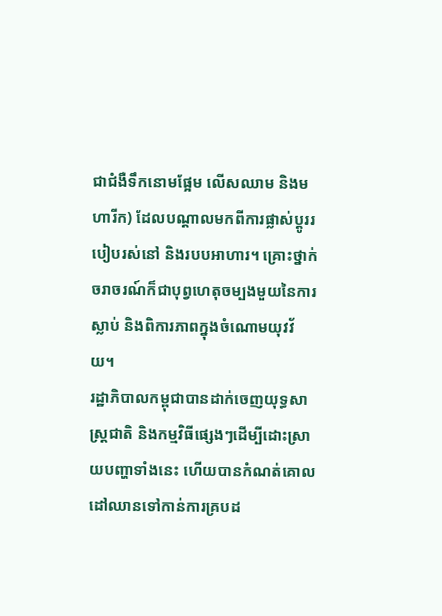ជាជំងឺទឹកនោមផ្អែម លើសឈាម និងមហារីក) ដែលបណ្តាលមកពីការផ្លាស់ប្តូររបៀបរស់នៅ និងរបបអាហារ។ គ្រោះថ្នាក់ចរាចរណ៍ក៏ជាបុព្វហេតុចម្បងមួយនៃការស្លាប់ និងពិការភាពក្នុងចំណោមយុវវ័យ។
រដ្ឋាភិបាលកម្ពុជាបានដាក់ចេញយុទ្ធសាស្ត្រជាតិ និងកម្មវិធីផ្សេងៗដើម្បីដោះស្រាយបញ្ហាទាំងនេះ ហើយបានកំណត់គោលដៅឈានទៅកាន់ការគ្របដ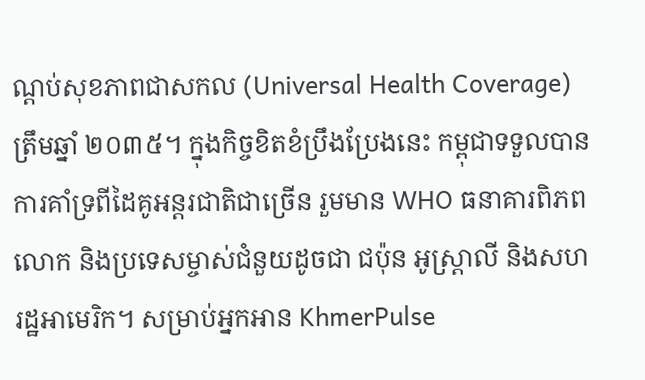ណ្តប់សុខភាពជាសកល (Universal Health Coverage) ត្រឹមឆ្នាំ ២០៣៥។ ក្នុងកិច្ចខិតខំប្រឹងប្រែងនេះ កម្ពុជាទទួលបានការគាំទ្រពីដៃគូអន្តរជាតិជាច្រើន រួមមាន WHO ធនាគារពិភពលោក និងប្រទេសម្ចាស់ជំនួយដូចជា ជប៉ុន អូស្ត្រាលី និងសហរដ្ឋអាមេរិក។ សម្រាប់អ្នកអាន KhmerPulse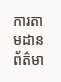ការតាមដានព័ត៌មា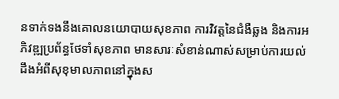នទាក់ទងនឹងគោលនយោបាយសុខភាព ការវិវត្តនៃជំងឺឆ្លង និងការអភិវឌ្ឍប្រព័ន្ធថែទាំសុខភាព មានសារៈសំខាន់ណាស់សម្រាប់ការយល់ដឹងអំពីសុខុមាលភាពនៅក្នុងស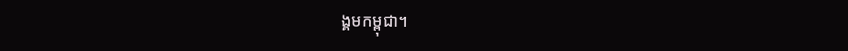ង្គមកម្ពុជា។